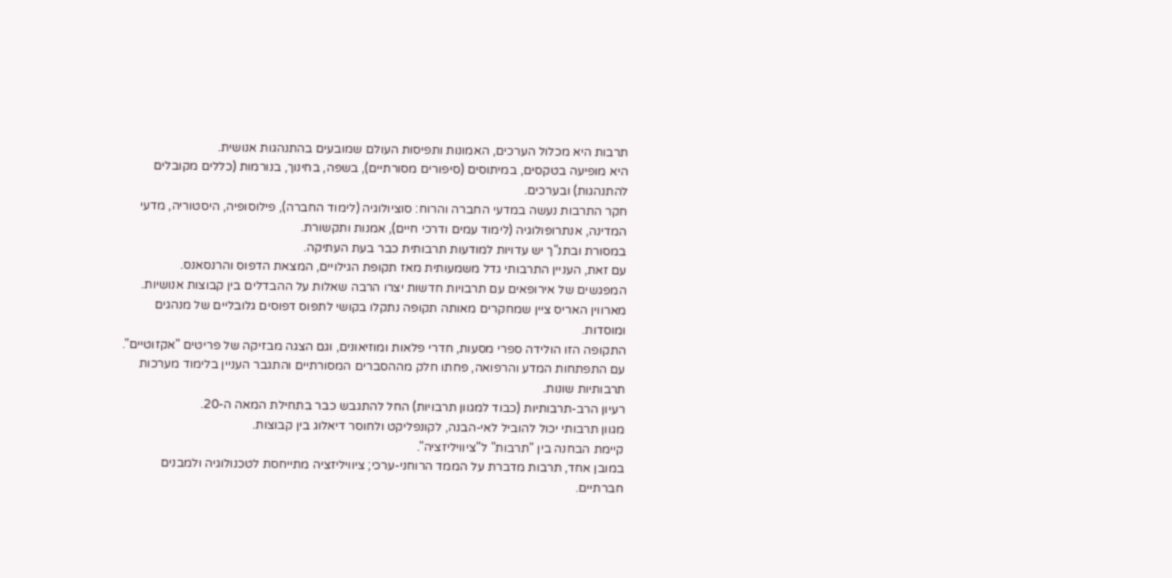תרבות היא מכלול הערכים, האמונות ותפיסות העולם שמובעים בהתנהגות אנושית.
היא מופיעה בטקסים, במיתוסים (סיפורים מסורתיים), בשפה, בחינוך, בנורמות (כללים מקובלים להתנהגות) ובערכים.
חקר התרבות נעשה במדעי החברה והרוח: סוציולוגיה (לימוד החברה), פילוסופיה, היסטוריה, מדעי המדינה, אנתרופולוגיה (לימוד עמים ודרכי חיים), אמנות ותקשורת.
במסורת ובתנ"ך יש עדויות למודעות תרבותית כבר בעת העתיקה.
עם זאת, העניין התרבותי גדל משמעותית מאז תקופת הגילויים, המצאת הדפוס והרנסאנס.
המפגשים של אירופאים עם תרבויות חדשות יצרו הרבה שאלות על ההבדלים בין קבוצות אנושיות.
מארווין האריס ציין שמחקרים מאותה תקופה נתקלו בקושי לתפוס דפוסים גלובליים של מנהגים ומוסדות.
התקופה הזו הולידה ספרי מסעות, חדרי פלאות ומוזיאונים, וגם הצגה מבזיקה של פריטים "אקזוטיים".
עם התפתחות המדע והרפואה, פחתו חלק מההסברים המסורתיים והתגבר העניין בלימוד מערכות תרבותיות שונות.
רעיון הרב-תרבותיות (כבוד למגוון תרבויות) החל להתגבש כבר בתחילת המאה ה-20.
מגוון תרבותי יכול להוביל לאי-הבנה, לקונפליקט ולחוסר דיאלוג בין קבוצות.
קיימת הבחנה בין "תרבות" ל"ציוויליזציה".
במובן אחד, תרבות מדברת על הממד הרוחני-ערכי; ציוויליזציה מתייחסת לטכנולוגיה ולמבנים חברתיים.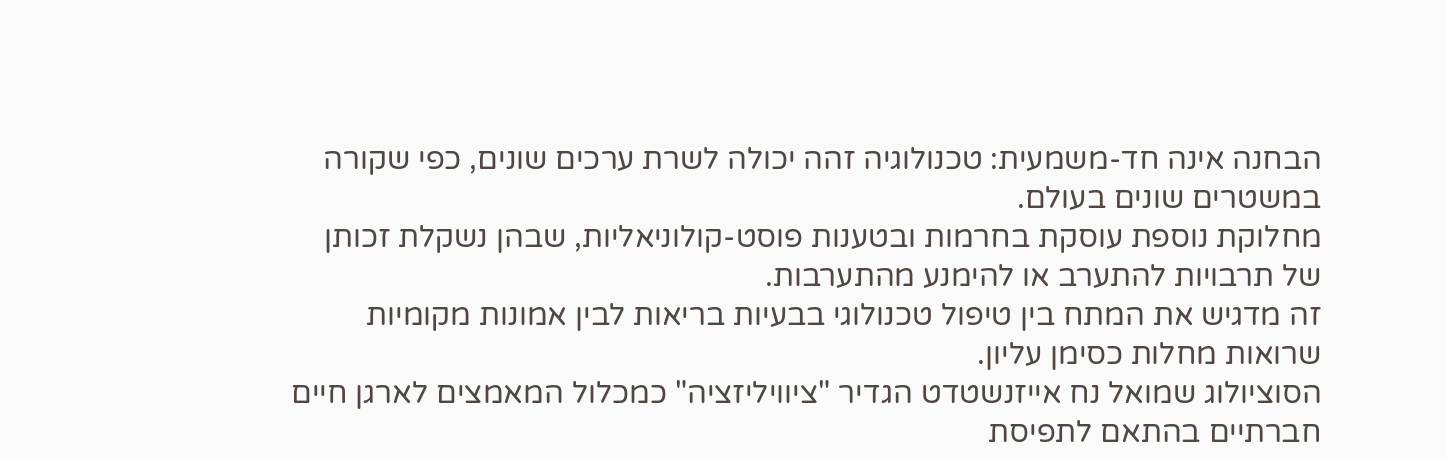הבחנה אינה חד-משמעית: טכנולוגיה זהה יכולה לשרת ערכים שונים, כפי שקורה במשטרים שונים בעולם.
מחלוקת נוספת עוסקת בחרמות ובטענות פוסט-קולוניאליות, שבהן נשקלת זכותן של תרבויות להתערב או להימנע מהתערבות.
זה מדגיש את המתח בין טיפול טכנולוגי בבעיות בריאות לבין אמונות מקומיות שרואות מחלות כסימן עליון.
הסוציולוג שמואל נח אייזנשטדט הגדיר "ציוויליזציה" כמכלול המאמצים לארגן חיים חברתיים בהתאם לתפיסת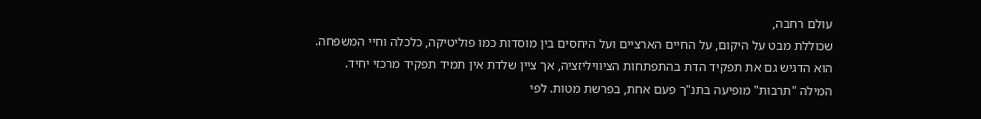עולם רחבה,
שכוללת מבט על היקום, על החיים הארציים ועל היחסים בין מוסדות כמו פוליטיקה, כלכלה וחיי המשפחה.
הוא הדגיש גם את תפקיד הדת בהתפתחות הציוויליזציה, אך ציין שלדת אין תמיד תפקיד מרכזי יחיד.
המילה "תרבות" מופיעה בתנ"ך פעם אחת, בפרשת מטות. לפי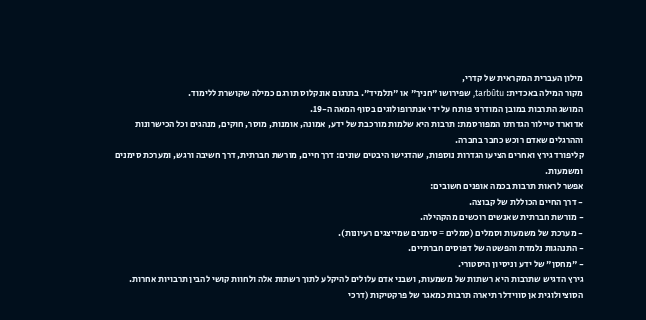מילון העברית המקראית של קדרי,
מקור המילה באכדית: tarbûtu, שפירושו "חניך" או "תלמיד". בתרגום אונקלוס תורגם כמילה שקושרת ללימוד.
המושג התרבות במובן המודרני פותח על ידי אנתרופולוגים בסוף המאה ה-19.
אדוארד טיילור הגדרתו המפורסמת: תרבות היא שלמות מורכבת של ידע, אמונה, אומנות, מוסר, חוקים, מנהגים וכל הכישרונות וההרגלים שאדם רוכש כחבר בחברה.
קליפורד גירץ ואחרים הציעו הגדרות נוספות, שהדגישו היבטים שונים: דרך חיים, מורשת חברתית, דרך חשיבה ורגש, ומערכת סימנים ומשמעות.
אפשר לראות תרבות בכמה אופנים חשובים:
- דרך החיים הכוללת של קבוצה.
- מורשת חברתית שאנשים רוכשים מהקהילה.
- מערכת של משמעות וסמלים (סמלים = סימנים שמייצגים רעיונות).
- התנהגות נלמדת והפשטה של דפוסים חברתיים.
- "מחסן" של ידע וניסיון היסטורי.
גירץ הדגיש שתרבות היא רשתות של משמעות, ושבני אדם עלולים להיקלע לתוך רשתות אלה ולחוות קושי להבין תרבויות אחרות.
הסוציולוגית אן סווידלר תיארה תרבות כמאגר של פרקטיקות (דרכי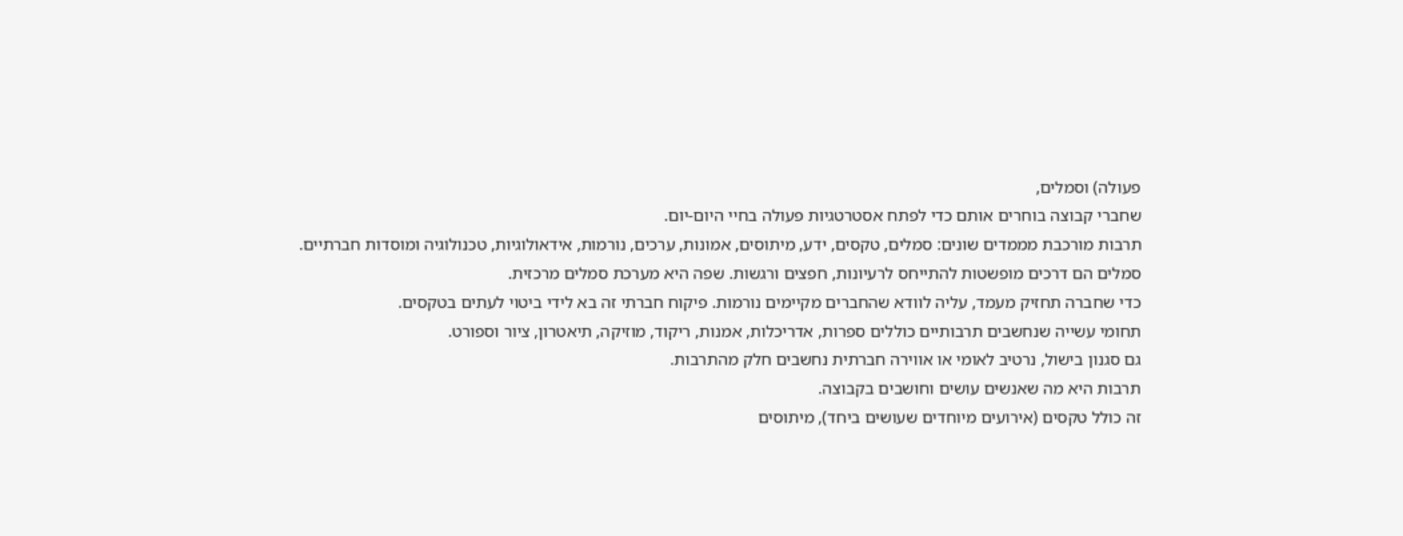פעולה) וסמלים,
שחברי קבוצה בוחרים אותם כדי לפתח אסטרטגיות פעולה בחיי היום-יום.
תרבות מורכבת מממדים שונים: סמלים, טקסים, ידע, מיתוסים, אמונות, ערכים, נורמות, אידאולוגיות, טכנולוגיה ומוסדות חברתיים.
סמלים הם דרכים מופשטות להתייחס לרעיונות, חפצים ורגשות. שפה היא מערכת סמלים מרכזית.
כדי שחברה תחזיק מעמד, עליה לוודא שהחברים מקיימים נורמות. פיקוח חברתי זה בא לידי ביטוי לעתים בטקסים.
תחומי עשייה שנחשבים תרבותיים כוללים ספרות, אדריכלות, אמנות, ריקוד, מוזיקה, תיאטרון, ציור וספורט.
גם סגנון בישול, נרטיב לאומי או אווירה חברתית נחשבים חלק מהתרבות.
תרבות היא מה שאנשים עושים וחושבים בקבוצה.
זה כולל טקסים (אירועים מיוחדים שעושים ביחד), מיתוסים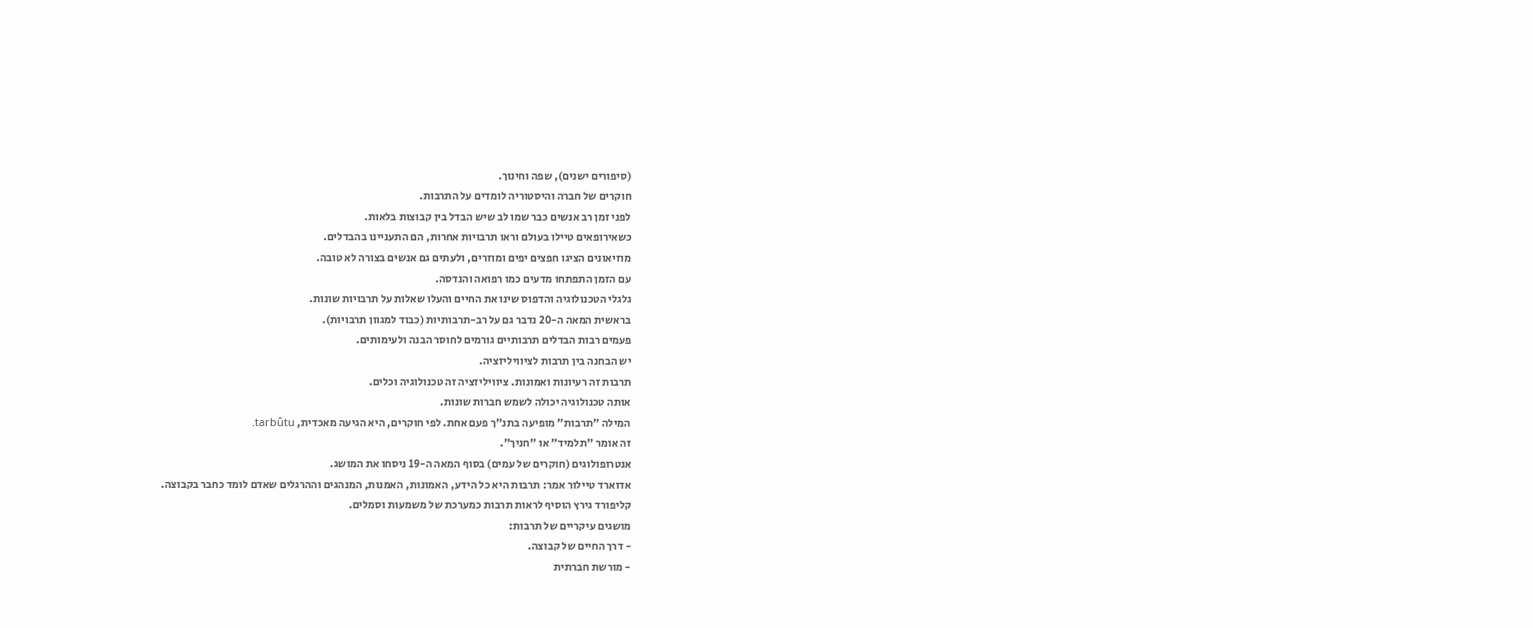(סיפורים ישנים), שפה וחינוך.
חוקרים של חברה והיסטוריה לומדים על התרבות.
לפני זמן רב אנשים כבר שמו לב שיש הבדל בין קבוצות בלאות.
כשאירופאים טיילו בעולם וראו תרבויות אחרות, הם התעניינו בהבדלים.
מוזיאונים הציגו חפצים יפים ומוזרים, ולעתים גם אנשים בצורה לא טובה.
עם הזמן התפתחו מדעים כמו רפואה והנדסה.
גלגלי הטכנולוגיה והדפוס שינו את החיים והעלו שאלות על תרבויות שונות.
בראשית המאה ה-20 נדבר גם על רב-תרבותיות (כבוד למגוון תרבויות).
פעמים רבות הבדלים תרבותיים גורמים לחוסר הבנה ולעימותים.
יש הבחנה בין תרבות לציוויליזציה.
תרבות זה רעיונות ואמונות. ציוויליזציה זה טכנולוגיה וכלים.
אותה טכנולוגיה יכולה לשמש חברות שונות.
המילה "תרבות" מופיעה בתנ"ך פעם אחת. לפי חוקרים, היא הגיעה מאכדית, tarbûtu.
זה אומר "תלמיד" או "חניך".
אנטרופולוגים (חוקרים של עמים) בסוף המאה ה-19 ניסחו את המושג.
אדוארד טיילור אמר: תרבות היא כל הידע, האמונות, האמנות, המנהגים וההרגלים שאדם לומד כחבר בקבוצה.
קליפורד גירץ הוסיף לראות תרבות כמערכת של משמעות וסמלים.
מושגים עיקריים של תרבות:
- דרך החיים של קבוצה.
- מורשת חברתית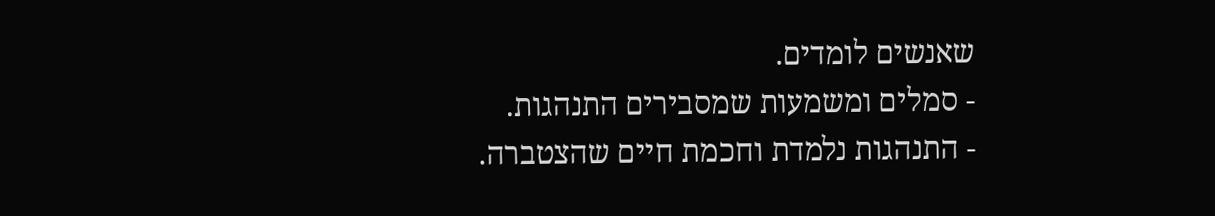שאנשים לומדים.
- סמלים ומשמעות שמסבירים התנהגות.
- התנהגות נלמדת וחכמת חיים שהצטברה.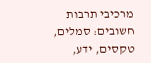מרכיבי תרבות חשובים: סמלים, טקסים, ידע,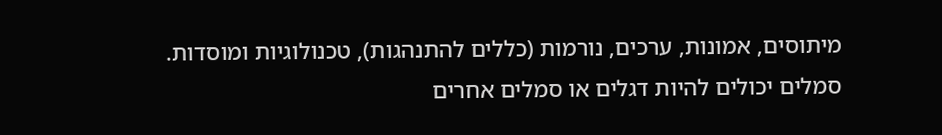מיתוסים, אמונות, ערכים, נורמות (כללים להתנהגות), טכנולוגיות ומוסדות.
סמלים יכולים להיות דגלים או סמלים אחרים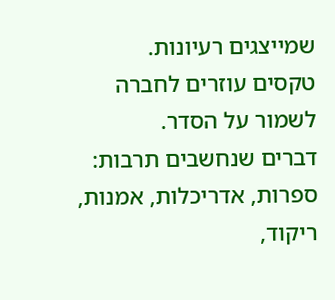שמייצגים רעיונות.
טקסים עוזרים לחברה לשמור על הסדר.
דברים שנחשבים תרבות: ספרות, אדריכלות, אמנות, ריקוד,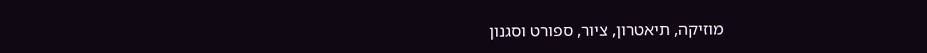מוזיקה, תיאטרון, ציור, ספורט וסגנון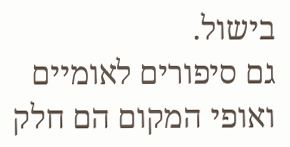בישול.
גם סיפורים לאומיים ואופי המקום הם חלק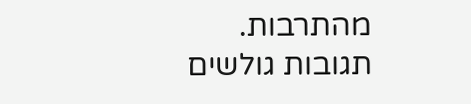מהתרבות.
תגובות גולשים